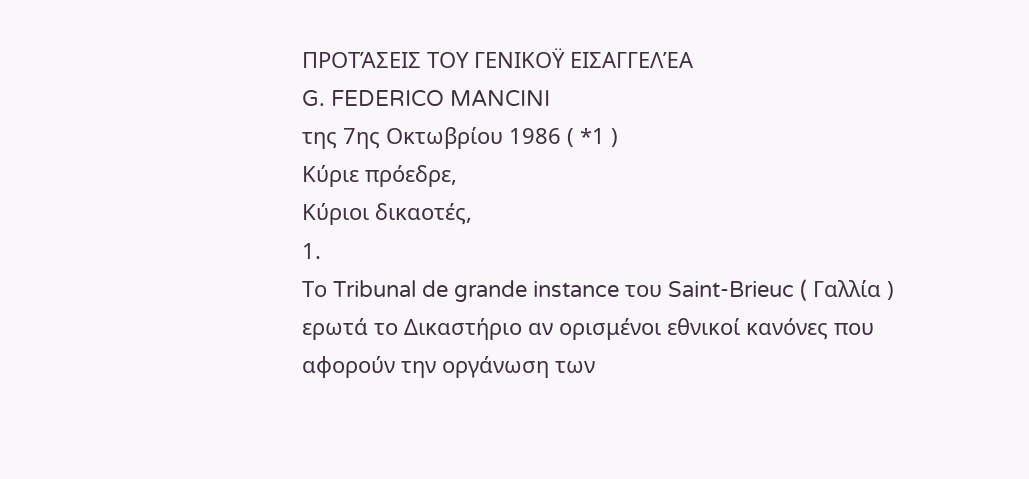ΠΡΟΤΆΣΕΙΣ ΤΟΥ ΓΕΝΙΚΟΫ ΕΙΣΑΓΓΕΛΈΑ
G. FEDERICO MANCINI
της 7ης Οκτωβρίου 1986 ( *1 )
Κύριε πρόεδρε,
Κύριοι δικαοτές,
1.
Το Tribunal de grande instance του Saint-Brieuc ( Γαλλία ) ερωτά το Δικαστήριο αν ορισμένοι εθνικοί κανόνες που αφορούν την οργάνωση των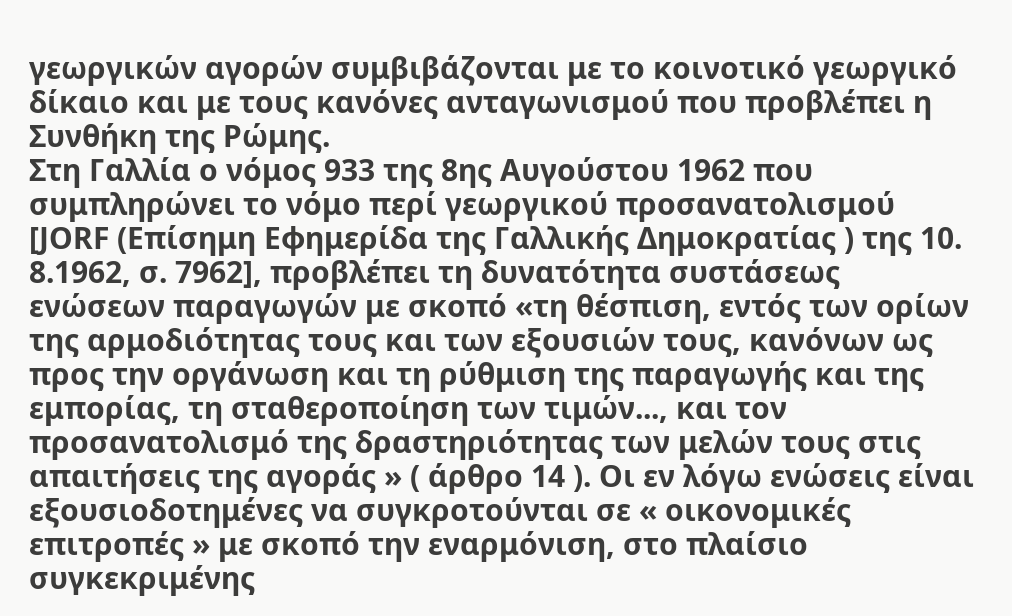γεωργικών αγορών συμβιβάζονται με το κοινοτικό γεωργικό δίκαιο και με τους κανόνες ανταγωνισμού που προβλέπει η Συνθήκη της Ρώμης.
Στη Γαλλία ο νόμος 933 της 8ης Αυγούστου 1962 που συμπληρώνει το νόμο περί γεωργικού προσανατολισμού [JORF (Επίσημη Εφημερίδα της Γαλλικής Δημοκρατίας ) της 10. 8.1962, σ. 7962], προβλέπει τη δυνατότητα συστάσεως ενώσεων παραγωγών με σκοπό «τη θέσπιση, εντός των ορίων της αρμοδιότητας τους και των εξουσιών τους, κανόνων ως προς την οργάνωση και τη ρύθμιση της παραγωγής και της εμπορίας, τη σταθεροποίηση των τιμών..., και τον προσανατολισμό της δραστηριότητας των μελών τους στις απαιτήσεις της αγοράς » ( άρθρο 14 ). Οι εν λόγω ενώσεις είναι εξουσιοδοτημένες να συγκροτούνται σε « οικονομικές επιτροπές » με σκοπό την εναρμόνιση, στο πλαίσιο συγκεκριμένης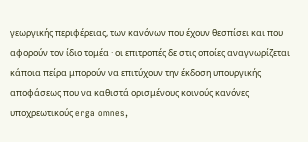γεωργικής περιφέρειας, των κανόνων που έχουν θεσπίσει και που αφορούν τον ίδιο τομέα · οι επιτροπές δε στις οποίες αναγνωρίζεται κάποια πείρα μπορούν να επιτύχουν την έκδοση υπουργικής αποφάσεως που να καθιστά ορισμένους κοινούς κανόνες υποχρεωτικούς erga omnes,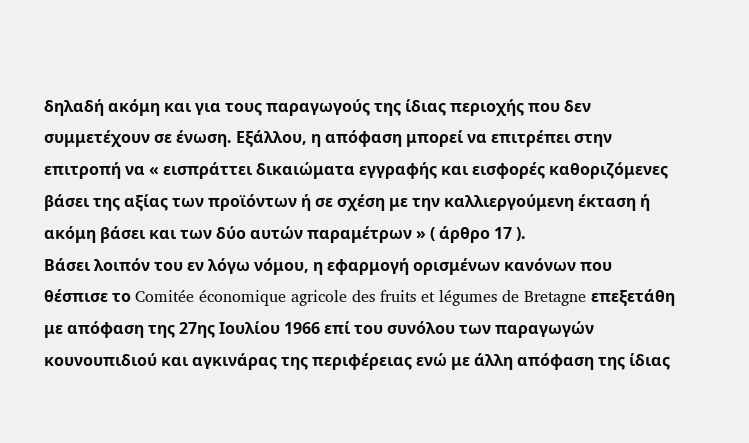δηλαδή ακόμη και για τους παραγωγούς της ίδιας περιοχής που δεν συμμετέχουν σε ένωση. Εξάλλου, η απόφαση μπορεί να επιτρέπει στην επιτροπή να « εισπράττει δικαιώματα εγγραφής και εισφορές καθοριζόμενες βάσει της αξίας των προϊόντων ή σε σχέση με την καλλιεργούμενη έκταση ή ακόμη βάσει και των δύο αυτών παραμέτρων » ( άρθρο 17 ).
Βάσει λοιπόν του εν λόγω νόμου, η εφαρμογή ορισμένων κανόνων που θέσπισε το Comitée économique agricole des fruits et légumes de Bretagne επεξετάθη με απόφαση της 27ης Ιουλίου 1966 επί του συνόλου των παραγωγών κουνουπιδιού και αγκινάρας της περιφέρειας ενώ με άλλη απόφαση της ίδιας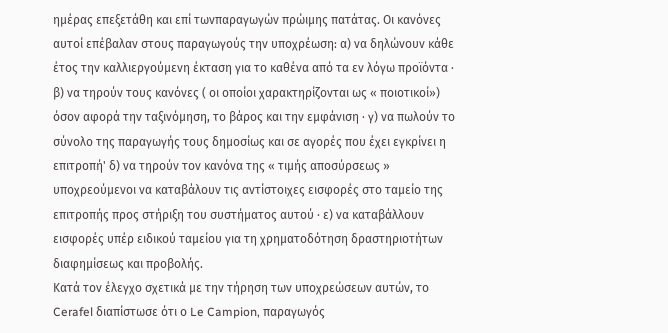ημέρας επεξετάθη και επί τωνπαραγωγών πρώιμης πατάτας. Οι κανόνες αυτοί επέβαλαν στους παραγωγούς την υποχρέωση: α) να δηλώνουν κάθε έτος την καλλιεργούμενη έκταση για το καθένα από τα εν λόγω προϊόντα · β) να τηρούν τους κανόνες ( οι οποίοι χαρακτηρίζονται ως « ποιοτικοί») όσον αφορά την ταξινόμηση, το βάρος και την εμφάνιση · γ) να πωλούν το σύνολο της παραγωγής τους δημοσίως και σε αγορές που έχει εγκρίνει η επιτροπή' δ) να τηρούν τον κανόνα της « τιμής αποσύρσεως » υποχρεούμενοι να καταβάλουν τις αντίστοιχες εισφορές στο ταμείο της επιτροπής προς στήριξη του συστήματος αυτού · ε) να καταβάλλουν εισφορές υπέρ ειδικού ταμείου για τη χρηματοδότηση δραστηριοτήτων διαφημίσεως και προβολής.
Κατά τον έλεγχο σχετικά με την τήρηση των υποχρεώσεων αυτών, το Cerafel διαπίστωσε ότι ο Le Campion, παραγωγός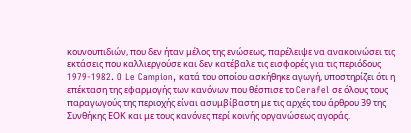κουνουπιδιών, που δεν ήταν μέλος της ενώσεως, παρέλειψε να ανακοινώσει τις εκτάσεις που καλλιεργούσε και δεν κατέβαλε τις εισφορές για τις περιόδους 1979-1982. O Le Campion, κατά του οποίου ασκήθηκε αγωγή, υποστηρίζει ότι η επέκταση της εφαρμογής των κανόνων που θέσπισε το Cerafel σε όλους τους παραγωγούς της περιοχής είναι ασυμβίβαστη με τις αρχές του άρθρου 39 της Συνθήκης ΕΟΚ και με τους κανόνες περί κοινής οργανώσεως αγοράς.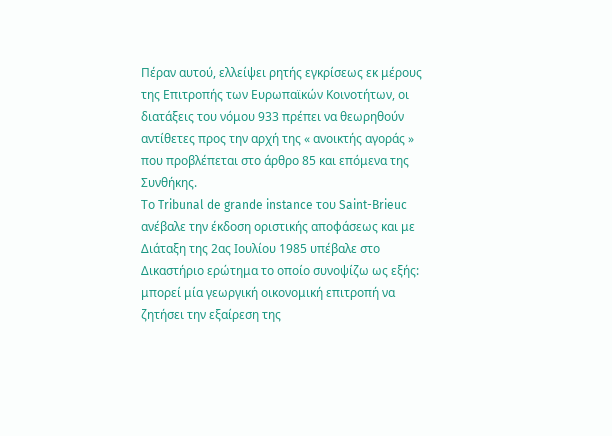Πέραν αυτού, ελλείψει ρητής εγκρίσεως εκ μέρους της Επιτροπής των Ευρωπαϊκών Κοινοτήτων, οι διατάξεις του νόμου 933 πρέπει να θεωρηθούν αντίθετες προς την αρχή της « ανοικτής αγοράς » που προβλέπεται στο άρθρο 85 και επόμενα της Συνθήκης.
Το Tribunal de grande instance του Saint-Brieuc ανέβαλε την έκδοση οριστικής αποφάσεως και με Διάταξη της 2ας Ιουλίου 1985 υπέβαλε στο Δικαστήριο ερώτημα το οποίο συνοψίζω ως εξής: μπορεί μία γεωργική οικονομική επιτροπή να ζητήσει την εξαίρεση της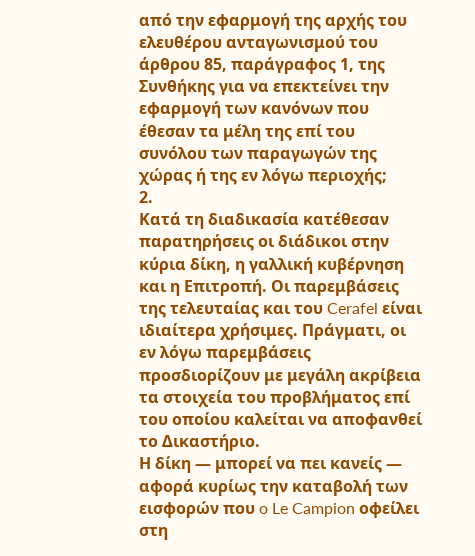από την εφαρμογή της αρχής του ελευθέρου ανταγωνισμού του άρθρου 85, παράγραφος 1, της Συνθήκης για να επεκτείνει την εφαρμογή των κανόνων που έθεσαν τα μέλη της επί του συνόλου των παραγωγών της χώρας ή της εν λόγω περιοχής;
2.
Κατά τη διαδικασία κατέθεσαν παρατηρήσεις οι διάδικοι στην κύρια δίκη, η γαλλική κυβέρνηση και η Επιτροπή. Οι παρεμβάσεις της τελευταίας και του Cerafel είναι ιδιαίτερα χρήσιμες. Πράγματι, οι εν λόγω παρεμβάσεις προσδιορίζουν με μεγάλη ακρίβεια τα στοιχεία του προβλήματος επί του οποίου καλείται να αποφανθεί το Δικαστήριο.
Η δίκη — μπορεί να πει κανείς — αφορά κυρίως την καταβολή των εισφορών που o Le Campion οφείλει στη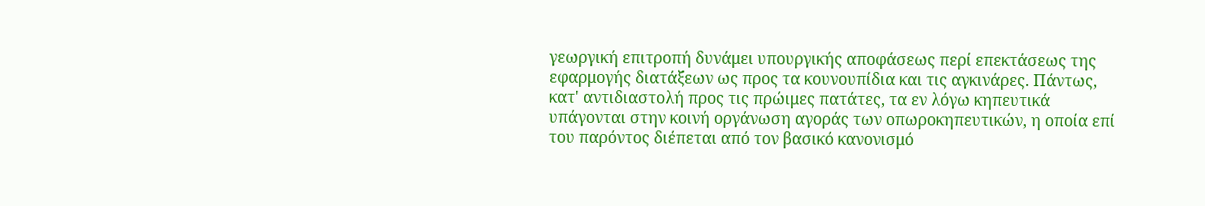γεωργική επιτροπή δυνάμει υπουργικής αποφάσεως περί επεκτάσεως της εφαρμογής διατάξεων ως προς τα κουνουπίδια και τις αγκινάρες. Πάντως, κατ' αντιδιαστολή προς τις πρώιμες πατάτες, τα εν λόγω κηπευτικά υπάγονται στην κοινή οργάνωση αγοράς των οπωροκηπευτικών, η οποία επί του παρόντος διέπεται από τον βασικό κανονισμό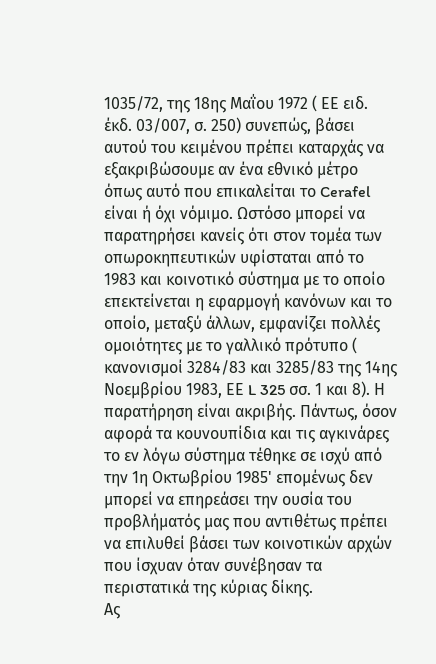1035/72, της 18ης Μαΐου 1972 ( ΕΕ ειδ. έκδ. 03/007, σ. 250) συνεπώς, βάσει αυτού του κειμένου πρέπει καταρχάς να εξακριβώσουμε αν ένα εθνικό μέτρο όπως αυτό που επικαλείται το Cerafel είναι ή όχι νόμιμο. Ωστόσο μπορεί να παρατηρήσει κανείς ότι στον τομέα των οπωροκηπευτικών υφίσταται από το 1983 και κοινοτικό σύστημα με το οποίο επεκτείνεται η εφαρμογή κανόνων και το οποίο, μεταξύ άλλων, εμφανίζει πολλές ομοιότητες με το γαλλικό πρότυπο ( κανονισμοί 3284/83 και 3285/83 της 14ης Νοεμβρίου 1983, ΕΕ L 325 σσ. 1 και 8). Η παρατήρηση είναι ακριβής. Πάντως, όσον αφορά τα κουνουπίδια και τις αγκινάρες το εν λόγω σύστημα τέθηκε σε ισχύ από την 1η Οκτωβρίου 1985' επομένως δεν μπορεί να επηρεάσει την ουσία του προβλήματός μας που αντιθέτως πρέπει να επιλυθεί βάσει των κοινοτικών αρχών που ίσχυαν όταν συνέβησαν τα περιστατικά της κύριας δίκης.
Ας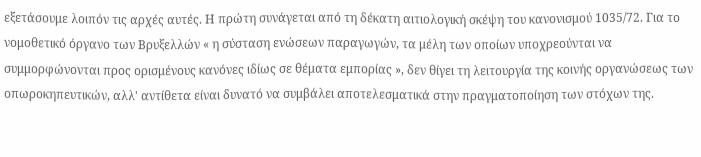εξετάσουμε λοιπόν τις αρχές αυτές. Η πρώτη συνάγεται από τη δέκατη αιτιολογική σκέψη του κανονισμού 1035/72. Για το νομοθετικό όργανο των Βρυξελλών « η σύσταση ενώσεων παραγωγών, τα μέλη των οποίων υποχρεούνται να συμμορφώνονται προς ορισμένους κανόνες ιδίως σε θέματα εμπορίας », δεν θίγει τη λειτουργία της κοινής οργανώσεως των οπωροκηπευτικών, αλλ' αντίθετα είναι δυνατό να συμβάλει αποτελεσματικά στην πραγματοποίηση των στόχων της.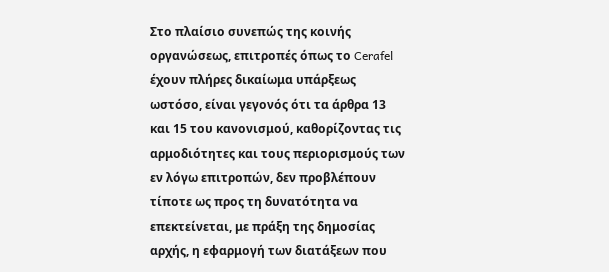Στο πλαίσιο συνεπώς της κοινής οργανώσεως, επιτροπές όπως το Cerafel έχουν πλήρες δικαίωμα υπάρξεως ωστόσο, είναι γεγονός ότι τα άρθρα 13 και 15 του κανονισμού, καθορίζοντας τις αρμοδιότητες και τους περιορισμούς των εν λόγω επιτροπών, δεν προβλέπουν τίποτε ως προς τη δυνατότητα να επεκτείνεται, με πράξη της δημοσίας αρχής, η εφαρμογή των διατάξεων που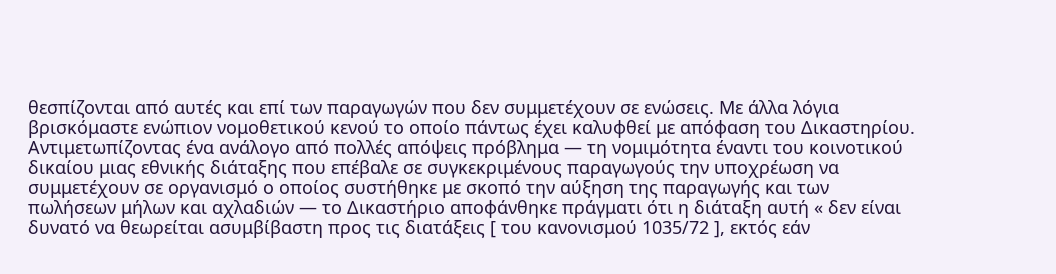θεσπίζονται από αυτές και επί των παραγωγών που δεν συμμετέχουν σε ενώσεις. Με άλλα λόγια βρισκόμαστε ενώπιον νομοθετικού κενού το οποίο πάντως έχει καλυφθεί με απόφαση του Δικαστηρίου. Αντιμετωπίζοντας ένα ανάλογο από πολλές απόψεις πρόβλημα — τη νομιμότητα έναντι του κοινοτικού δικαίου μιας εθνικής διάταξης που επέβαλε σε συγκεκριμένους παραγωγούς την υποχρέωση να συμμετέχουν σε οργανισμό ο οποίος συστήθηκε με σκοπό την αύξηση της παραγωγής και των πωλήσεων μήλων και αχλαδιών — το Δικαστήριο αποφάνθηκε πράγματι ότι η διάταξη αυτή « δεν είναι δυνατό να θεωρείται ασυμβίβαστη προς τις διατάξεις [ του κανονισμού 1035/72 ], εκτός εάν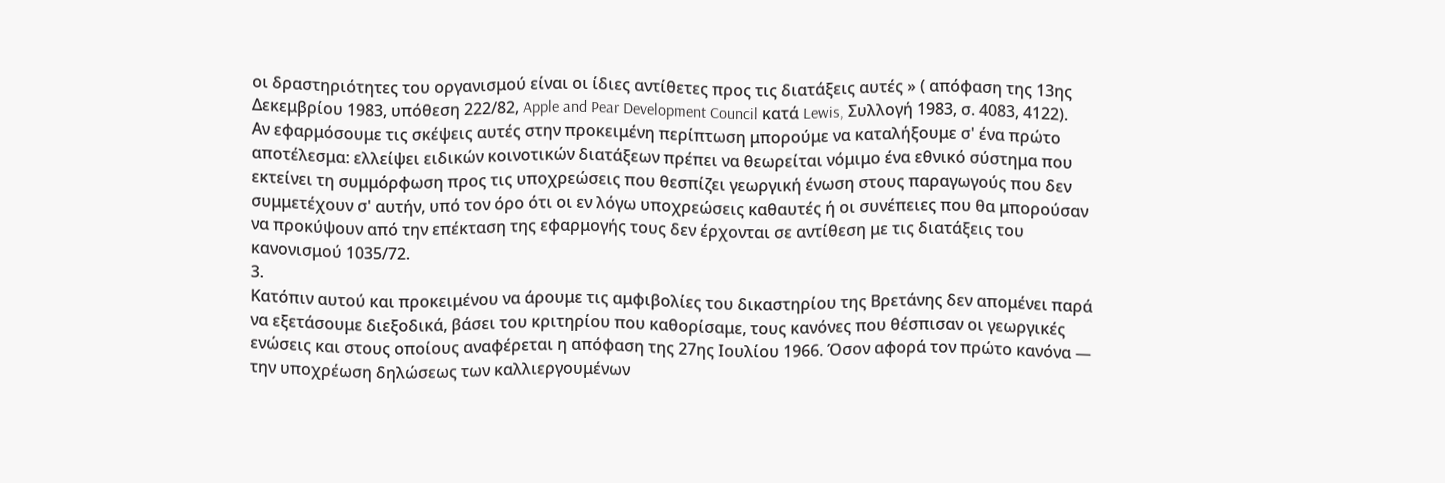οι δραστηριότητες του οργανισμού είναι οι ίδιες αντίθετες προς τις διατάξεις αυτές » ( απόφαση της 13ης Δεκεμβρίου 1983, υπόθεση 222/82, Apple and Pear Development Council κατά Lewis, Συλλογή 1983, σ. 4083, 4122).
Αν εφαρμόσουμε τις σκέψεις αυτές στην προκειμένη περίπτωση μπορούμε να καταλήξουμε σ' ένα πρώτο αποτέλεσμα: ελλείψει ειδικών κοινοτικών διατάξεων πρέπει να θεωρείται νόμιμο ένα εθνικό σύστημα που εκτείνει τη συμμόρφωση προς τις υποχρεώσεις που θεσπίζει γεωργική ένωση στους παραγωγούς που δεν συμμετέχουν σ' αυτήν, υπό τον όρο ότι οι εν λόγω υποχρεώσεις καθαυτές ή οι συνέπειες που θα μπορούσαν να προκύψουν από την επέκταση της εφαρμογής τους δεν έρχονται σε αντίθεση με τις διατάξεις του κανονισμού 1035/72.
3.
Κατόπιν αυτού και προκειμένου να άρουμε τις αμφιβολίες του δικαστηρίου της Βρετάνης δεν απομένει παρά να εξετάσουμε διεξοδικά, βάσει του κριτηρίου που καθορίσαμε, τους κανόνες που θέσπισαν οι γεωργικές ενώσεις και στους οποίους αναφέρεται η απόφαση της 27ης Ιουλίου 1966. Όσον αφορά τον πρώτο κανόνα — την υποχρέωση δηλώσεως των καλλιεργουμένων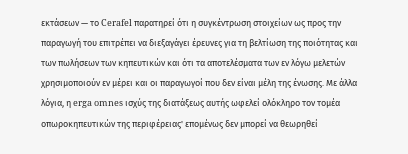εκτάσεων — το Cerafel παρατηρεί ότι η συγκέντρωση στοιχείων ως προς την παραγωγή του επιτρέπει να διεξαγάγει έρευνες για τη βελτίωση της ποιότητας και των πωλήσεων των κηπευτικών και ότι τα αποτελέσματα των εν λόγω μελετών χρησιμοποιούν εν μέρει και οι παραγωγοί που δεν είναι μέλη της ένωσης. Με άλλα λόγια, η erga omnes ισχύς της διατάξεως αυτής ωφελεί ολόκληρο τον τομέα οπωροκηπευτικών της περιφέρειας' επομένως δεν μπορεί να θεωρηθεί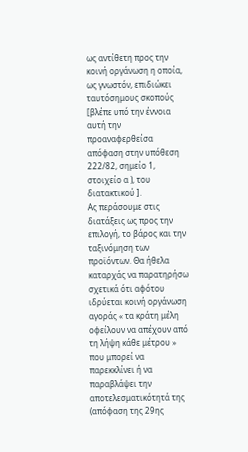ως αντίθετη προς την κοινή οργάνωση η οποία, ως γνωστόν, επιδιώκει ταυτόσημους σκοπούς [βλέπε υπό την έννοια αυτή την προαναφερθείσα απόφαση στην υπόθεση 222/82, σημείο 1, στοιχείο α ), του διατακτικού ].
Ας περάσουμε στις διατάξεις ως προς την επιλογή, το βάρος και την ταξινόμηση των προϊόντων. Θα ήθελα καταρχάς να παρατηρήσω σχετικά ότι αφότου ιδρύεται κοινή οργάνωση αγοράς « τα κράτη μέλη οφείλουν να απέχουν από τη λήψη κάθε μέτρου » που μπορεί να παρεκκλίνει ή να παραβλάψει την αποτελεσματικότητά της (απόφαση της 29ης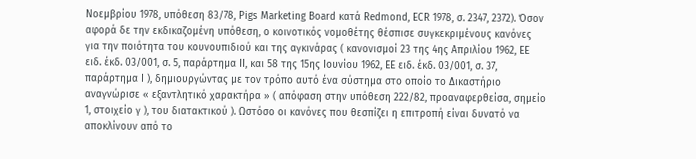Νοεμβρίου 1978, υπόθεση 83/78, Pigs Marketing Board κατά Redmond, ECR 1978, σ. 2347, 2372). Όσον αφορά δε την εκδικαζομένη υπόθεση, ο κοινοτικός νομοθέτης θέσπισε συγκεκριμένους κανόνες για την ποιότητα του κουνουπιδιού και της αγκινάρας ( κανονισμοί 23 της 4ης Απριλίου 1962, ΕΕ ειδ. έκδ. 03/001, σ. 5, παράρτημα ΙΙ, και 58 της 15ης Ιουνίου 1962, ΕΕ ειδ. έκδ. 03/001, σ. 37, παράρτημα Ι ), δημιουργώντας με τον τρόπο αυτό ένα σύστημα στο οποίο το Δικαστήριο αναγνώρισε « εξαντλητικό χαρακτήρα » ( απόφαση στην υπόθεση 222/82, προαναφερθείσα, σημείο 1, στοιχείο γ ), του διατακτικού ). Ωστόσο οι κανόνες που θεσπίζει η επιτροπή είναι δυνατό να αποκλίνουν από το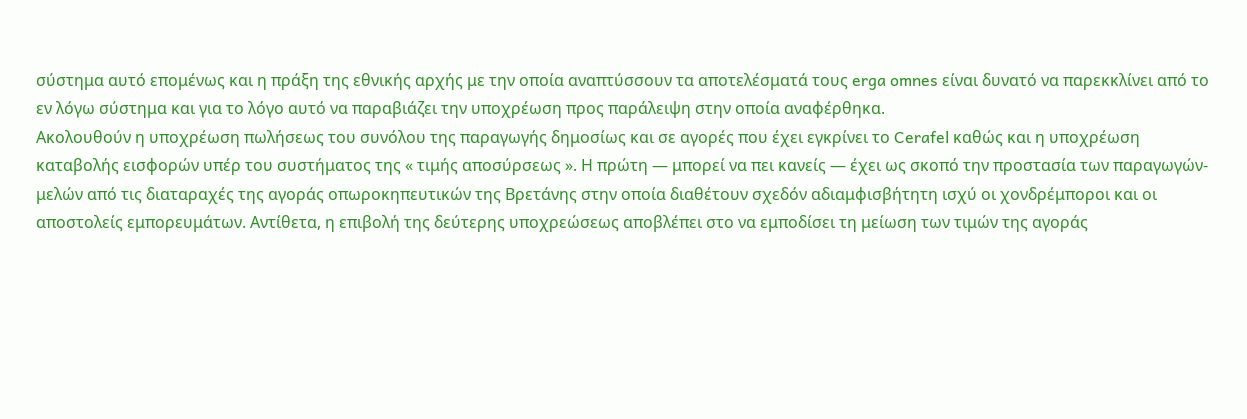σύστημα αυτό επομένως και η πράξη της εθνικής αρχής με την οποία αναπτύσσουν τα αποτελέσματά τους erga omnes είναι δυνατό να παρεκκλίνει από το εν λόγω σύστημα και για το λόγο αυτό να παραβιάζει την υποχρέωση προς παράλειψη στην οποία αναφέρθηκα.
Ακολουθούν η υποχρέωση πωλήσεως του συνόλου της παραγωγής δημοσίως και σε αγορές που έχει εγκρίνει το Cerafel καθώς και η υποχρέωση καταβολής εισφορών υπέρ του συστήματος της « τιμής αποσύρσεως ». Η πρώτη — μπορεί να πει κανείς — έχει ως σκοπό την προστασία των παραγωγών-μελών από τις διαταραχές της αγοράς οπωροκηπευτικών της Βρετάνης στην οποία διαθέτουν σχεδόν αδιαμφισβήτητη ισχύ οι χονδρέμποροι και οι αποστολείς εμπορευμάτων. Αντίθετα, η επιβολή της δεύτερης υποχρεώσεως αποβλέπει στο να εμποδίσει τη μείωση των τιμών της αγοράς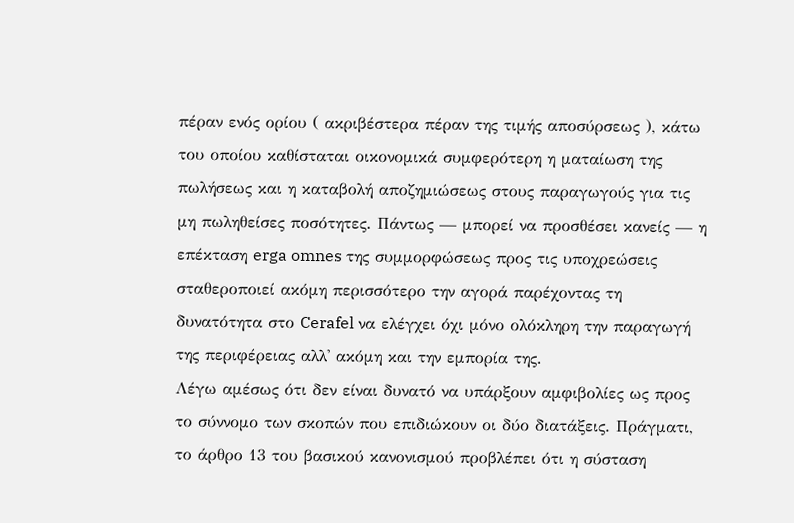πέραν ενός ορίου ( ακριβέστερα πέραν της τιμής αποσύρσεως ), κάτω του οποίου καθίσταται οικονομικά συμφερότερη η ματαίωση της πωλήσεως και η καταβολή αποζημιώσεως στους παραγωγούς για τις μη πωληθείσες ποσότητες. Πάντως — μπορεί να προσθέσει κανείς — η επέκταση erga omnes της συμμορφώσεως προς τις υποχρεώσεις σταθεροποιεί ακόμη περισσότερο την αγορά παρέχοντας τη δυνατότητα στο Cerafel να ελέγχει όχι μόνο ολόκληρη την παραγωγή της περιφέρειας αλλ' ακόμη και την εμπορία της.
Λέγω αμέσως ότι δεν είναι δυνατό να υπάρξουν αμφιβολίες ως προς το σύννομο των σκοπών που επιδιώκουν οι δύο διατάξεις. Πράγματι, το άρθρο 13 του βασικού κανονισμού προβλέπει ότι η σύσταση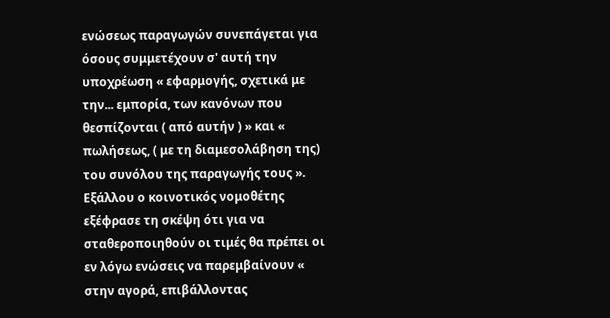ενώσεως παραγωγών συνεπάγεται για όσους συμμετέχουν σ' αυτή την υποχρέωση « εφαρμογής, σχετικά με την... εμπορία, των κανόνων που θεσπίζονται ( από αυτήν ) » και « πωλήσεως, ( με τη διαμεσολάβηση της) του συνόλου της παραγωγής τους ». Εξάλλου ο κοινοτικός νομοθέτης εξέφρασε τη σκέψη ότι για να σταθεροποιηθούν οι τιμές θα πρέπει οι εν λόγω ενώσεις να παρεμβαίνουν « στην αγορά, επιβάλλοντας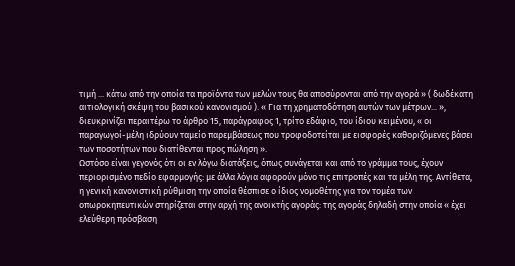τιμή ... κάτω από την οποία τα προϊόντα των μελών τους θα αποσύρονται από την αγορά » ( δωδέκατη αιτιολογική σκέψη του βασικού κανονισμού ). « Για τη χρηματοδότηση αυτών των μέτρων... », διευκρινίζει περαιτέρω το άρθρο 15, παράγραφος 1, τρίτο εδάφιο, του ίδιου κειμένου, « οι παραγωγοί-μέλη ιδρύουν ταμείο παρεμβάσεως που τροφοδοτείται με εισφορές καθοριζόμενες βάσει των ποσοτήτων που διατίθενται προς πώληση ».
Ωστόσο είναι γεγονός ότι οι εν λόγω διατάξεις, όπως συνάγεται και από το γράμμα τους, έχουν περιορισμένο πεδίο εφαρμογής: με άλλα λόγια αφορούν μόνο τις επιτροπές και τα μέλη της. Αντίθετα, η γενική κανονιστική ρύθμιση την οποία θέσπισε ο ίδιος νομοθέτης για τον τομέα των οπωροκηπευτικών στηρίζεται στην αρχή της ανοικτής αγοράς: της αγοράς δηλαδή στην οποία « έχει ελεύθερη πρόσβαση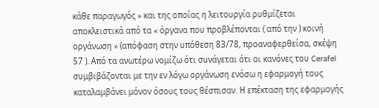κάθε παραγωγός » και της οποίας η λειτουργία ρυθμίζεται αποκλειστικά από τα « όργανα που προβλέπονται ( από την ) κοινή οργάνωση » (απόφαση στην υπόθεση 83/78, προαναφερθείσα, σκέψη 57 ). Από τα ανωτέρω νομίζω ότι συνάγεται ότι οι κανόνες του Cerafel συμβιβάζονται με την εν λόγω οργάνωση ενόσω η εφαρμογή τους καταλαμβάνει μόνον όσους τους θέσπισαν. Η επέκταση της εφαρμογής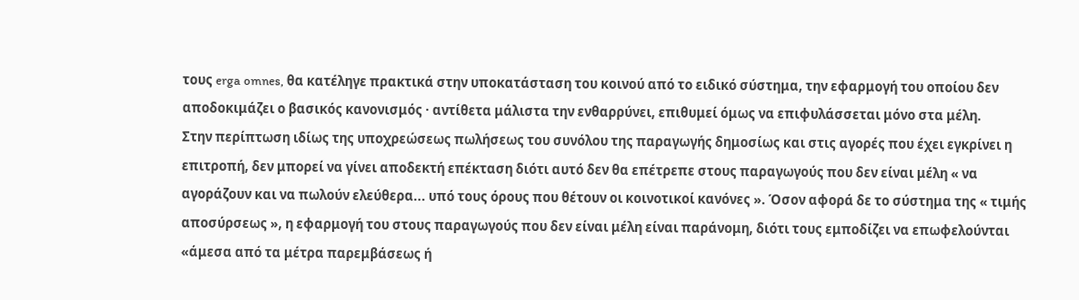τους erga omnes, θα κατέληγε πρακτικά στην υποκατάσταση του κοινού από το ειδικό σύστημα, την εφαρμογή του οποίου δεν αποδοκιμάζει ο βασικός κανονισμός · αντίθετα μάλιστα την ενθαρρύνει, επιθυμεί όμως να επιφυλάσσεται μόνο στα μέλη.
Στην περίπτωση ιδίως της υποχρεώσεως πωλήσεως του συνόλου της παραγωγής δημοσίως και στις αγορές που έχει εγκρίνει η επιτροπή, δεν μπορεί να γίνει αποδεκτή επέκταση διότι αυτό δεν θα επέτρεπε στους παραγωγούς που δεν είναι μέλη « να αγοράζουν και να πωλούν ελεύθερα... υπό τους όρους που θέτουν οι κοινοτικοί κανόνες ». Όσον αφορά δε το σύστημα της « τιμής αποσύρσεως », η εφαρμογή του στους παραγωγούς που δεν είναι μέλη είναι παράνομη, διότι τους εμποδίζει να επωφελούνται «άμεσα από τα μέτρα παρεμβάσεως ή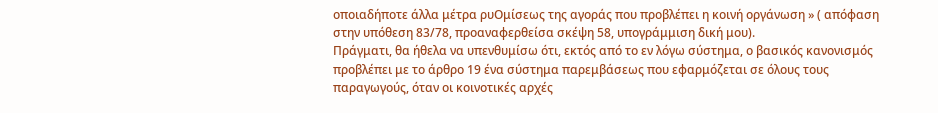οποιαδήποτε άλλα μέτρα ρυΟμίσεως της αγοράς που προβλέπει η κοινή οργάνωση » ( απόφαση στην υπόθεση 83/78, προαναφερθείσα σκέψη 58, υπογράμμιση δική μου).
Πράγματι, θα ήθελα να υπενθυμίσω ότι, εκτός από το εν λόγω σύστημα, ο βασικός κανονισμός προβλέπει με το άρθρο 19 ένα σύστημα παρεμβάσεως που εφαρμόζεται σε όλους τους παραγωγούς, όταν οι κοινοτικές αρχές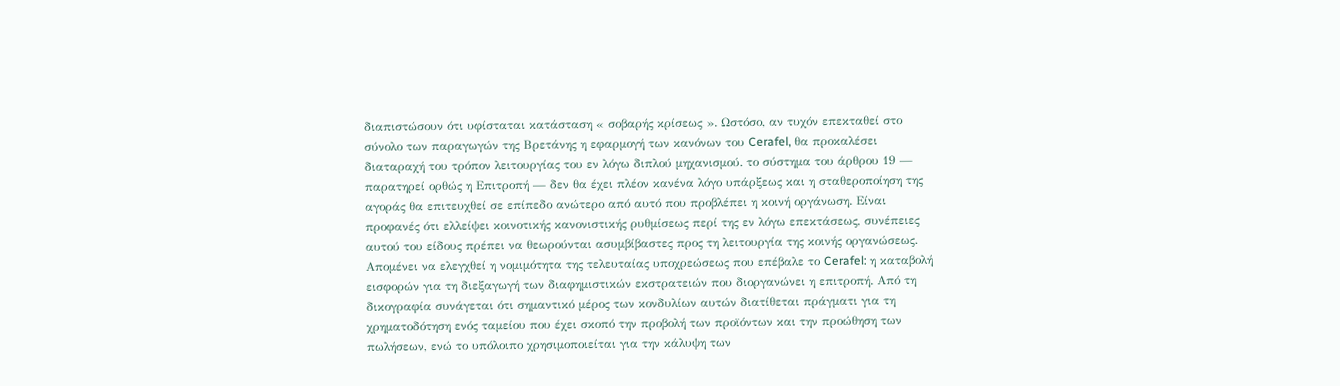διαπιστώσουν ότι υφίσταται κατάσταση « σοβαρής κρίσεως ». Ωστόσο, αν τυχόν επεκταθεί στο σύνολο των παραγωγών της Βρετάνης η εφαρμογή των κανόνων του Cerafel, θα προκαλέσει διαταραχή του τρόπον λειτουργίας του εν λόγω διπλού μηχανισμού. το σύστημα του άρθρου 19 — παρατηρεί ορθώς η Επιτροπή — δεν θα έχει πλέον κανένα λόγο υπάρξεως και η σταθεροποίηση της αγοράς θα επιτευχθεί σε επίπεδο ανώτερο από αυτό που προβλέπει η κοινή οργάνωση. Είναι προφανές ότι ελλείψει κοινοτικής κανονιστικής ρυθμίσεως περί της εν λόγω επεκτάσεως, συνέπειες αυτού του είδους πρέπει να θεωρούνται ασυμβίβαστες προς τη λειτουργία της κοινής οργανώσεως.
Απομένει να ελεγχθεί η νομιμότητα της τελευταίας υποχρεώσεως που επέβαλε το Cerafel: η καταβολή εισφορών για τη διεξαγωγή των διαφημιστικών εκστρατειών που διοργανώνει η επιτροπή. Από τη δικογραφία συνάγεται ότι σημαντικό μέρος των κονδυλίων αυτών διατίθεται πράγματι για τη χρηματοδότηση ενός ταμείου που έχει σκοπό την προβολή των προϊόντων και την προώθηση των πωλήσεων, ενώ το υπόλοιπο χρησιμοποιείται για την κάλυψη των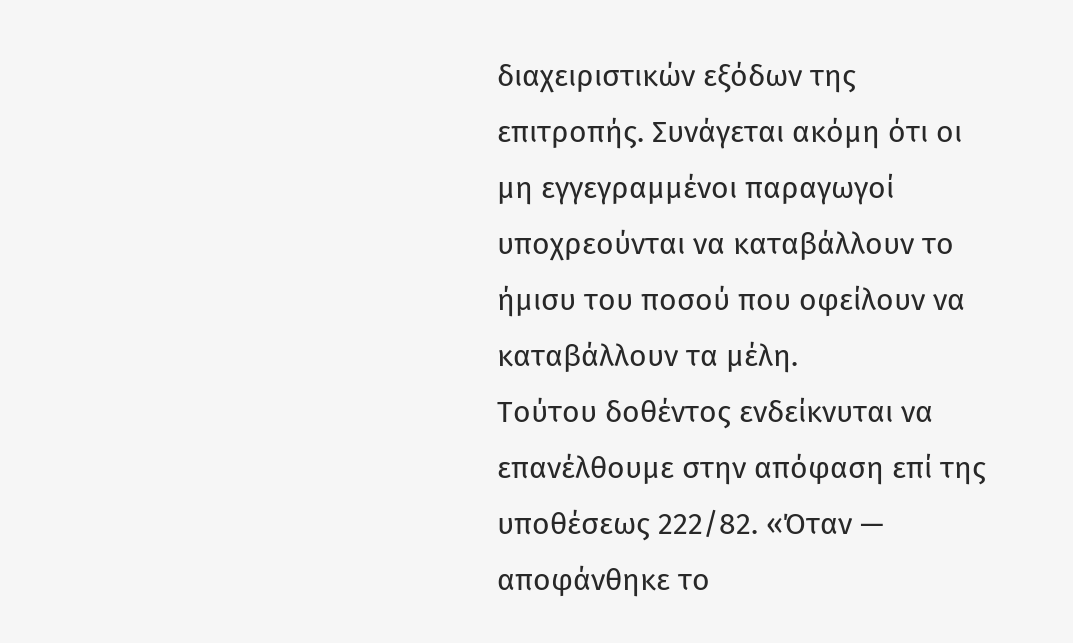διαχειριστικών εξόδων της επιτροπής. Συνάγεται ακόμη ότι οι μη εγγεγραμμένοι παραγωγοί υποχρεούνται να καταβάλλουν το ήμισυ του ποσού που οφείλουν να καταβάλλουν τα μέλη.
Τούτου δοθέντος ενδείκνυται να επανέλθουμε στην απόφαση επί της υποθέσεως 222/82. «Όταν — αποφάνθηκε το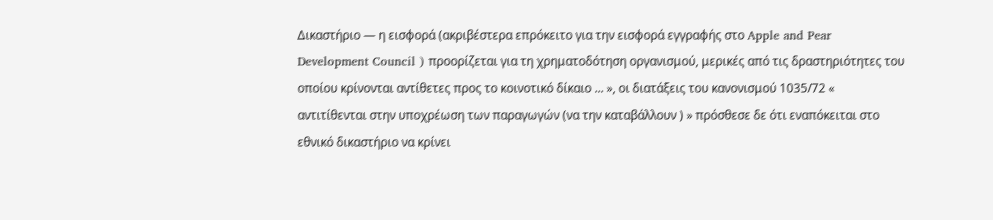Δικαστήριο — η εισφορά (ακριβέστερα επρόκειτο για την εισφορά εγγραφής στο Apple and Pear Development Council ) προορίζεται για τη χρηματοδότηση οργανισμού, μερικές από τις δραστηριότητες του οποίου κρίνονται αντίθετες προς το κοινοτικό δίκαιο ... », οι διατάξεις του κανονισμού 1035/72 « αντιτίθενται στην υποχρέωση των παραγωγών (να την καταβάλλουν ) » πρόσθεσε δε ότι εναπόκειται στο εθνικό δικαστήριο να κρίνει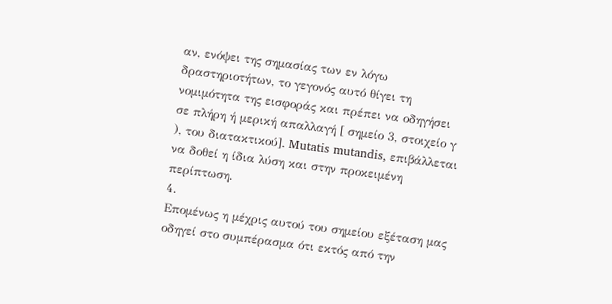αν, ενόψει της σημασίας των εν λόγω δραστηριοτήτων, το γεγονός αυτό θίγει τη νομιμότητα της εισφοράς και πρέπει να οδηγήσει σε πλήρη ή μερική απαλλαγή [ σημείο 3, στοιχείο γ ), του διατακτικού]. Mutatis mutandis, επιβάλλεται να δοθεί η ίδια λύση και στην προκειμένη περίπτωση.
4.
Επομένως η μέχρις αυτού του σημείου εξέταση μας οδηγεί στο συμπέρασμα ότι εκτός από την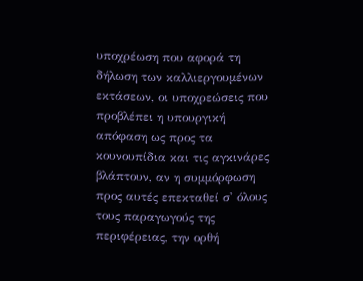υποχρέωση που αφορά τη δήλωση των καλλιεργουμένων εκτάσεων, οι υποχρεώσεις που προβλέπει η υπουργική απόφαση ως προς τα κουνουπίδια και τις αγκινάρες βλάπτουν, αν η συμμόρφωση προς αυτές επεκταθεί σ' όλους τους παραγωγούς της περιφέρειας, την ορθή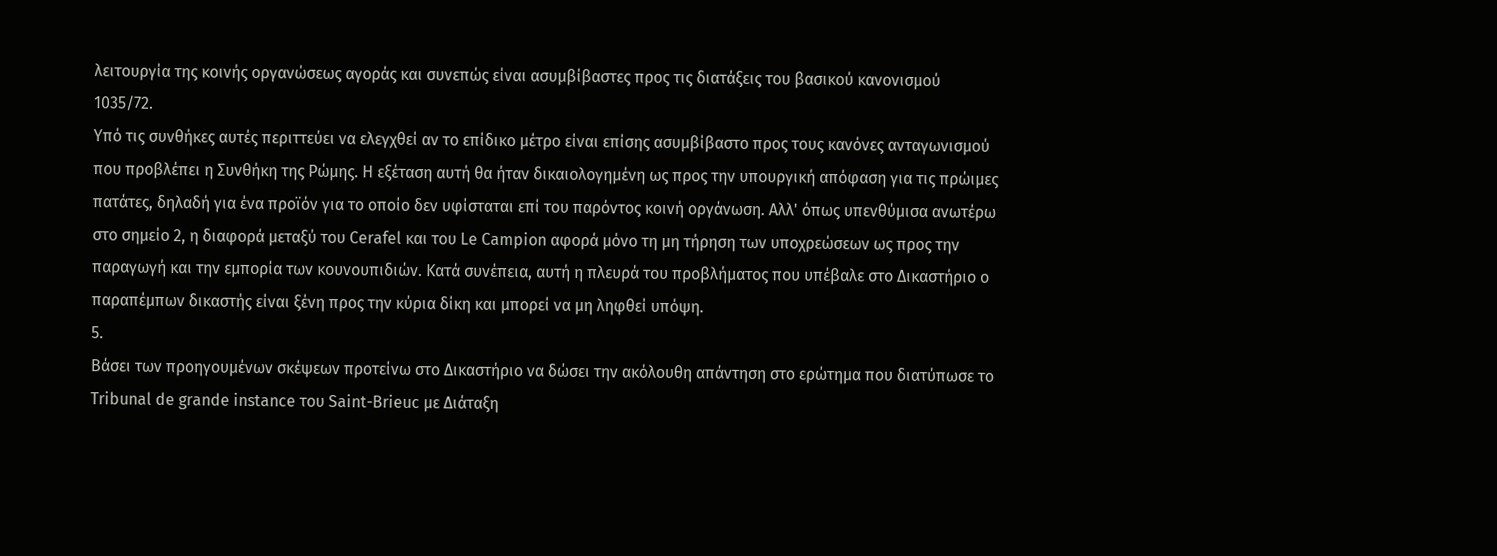λειτουργία της κοινής οργανώσεως αγοράς και συνεπώς είναι ασυμβίβαστες προς τις διατάξεις του βασικού κανονισμού 1035/72.
Υπό τις συνθήκες αυτές περιττεύει να ελεγχθεί αν το επίδικο μέτρο είναι επίσης ασυμβίβαστο προς τους κανόνες ανταγωνισμού που προβλέπει η Συνθήκη της Ρώμης. Η εξέταση αυτή θα ήταν δικαιολογημένη ως προς την υπουργική απόφαση για τις πρώιμες πατάτες, δηλαδή για ένα προϊόν για το οποίο δεν υφίσταται επί του παρόντος κοινή οργάνωση. Αλλ' όπως υπενθύμισα ανωτέρω στο σημείο 2, η διαφορά μεταξύ του Cerafel και του Le Campion αφορά μόνο τη μη τήρηση των υποχρεώσεων ως προς την παραγωγή και την εμπορία των κουνουπιδιών. Κατά συνέπεια, αυτή η πλευρά του προβλήματος που υπέβαλε στο Δικαστήριο ο παραπέμπων δικαστής είναι ξένη προς την κύρια δίκη και μπορεί να μη ληφθεί υπόψη.
5.
Βάσει των προηγουμένων σκέψεων προτείνω στο Δικαστήριο να δώσει την ακόλουθη απάντηση στο ερώτημα που διατύπωσε το Tribunal de grande instance του Saint-Brieuc με Διάταξη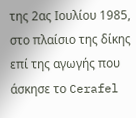της 2ας Ιουλίου 1985, στο πλαίσιο της δίκης επί της αγωγής που άσκησε το Cerafel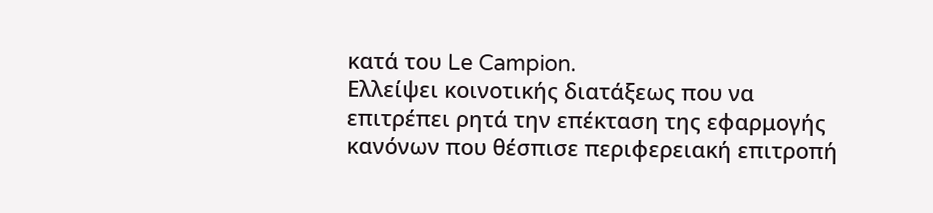κατά του Le Campion.
Ελλείψει κοινοτικής διατάξεως που να επιτρέπει ρητά την επέκταση της εφαρμογής κανόνων που θέσπισε περιφερειακή επιτροπή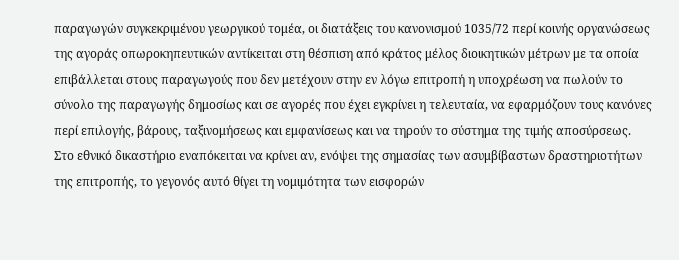παραγωγών συγκεκριμένου γεωργικού τομέα, οι διατάξεις του κανονισμού 1035/72 περί κοινής οργανώσεως της αγοράς οπωροκηπευτικών αντίκειται στη θέσπιση από κράτος μέλος διοικητικών μέτρων με τα οποία επιβάλλεται στους παραγωγούς που δεν μετέχουν στην εν λόγω επιτροπή η υποχρέωση να πωλούν το σύνολο της παραγωγής δημοσίως και σε αγορές που έχει εγκρίνει η τελευταία, να εφαρμόζουν τους κανόνες περί επιλογής, βάρους, ταξινομήσεως και εμφανίσεως και να τηρούν το σύστημα της τιμής αποσύρσεως.
Στο εθνικό δικαστήριο εναπόκειται να κρίνει αν, ενόψει της σημασίας των ασυμβίβαστων δραστηριοτήτων της επιτροπής, το γεγονός αυτό θίγει τη νομιμότητα των εισφορών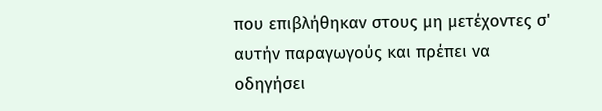που επιβλήθηκαν στους μη μετέχοντες σ' αυτήν παραγωγούς και πρέπει να οδηγήσει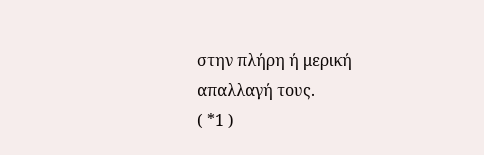στην πλήρη ή μερική απαλλαγή τους.
( *1 )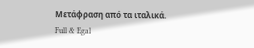Μετάφραση από τα ιταλικά.
Full & Egal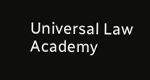Universal Law Academy